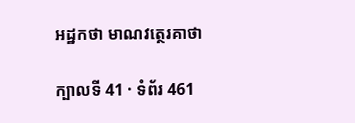អដ្ឋកថា មាណវត្ថេរគាថា

ក្បាលទី 41 · ទំព័រ 461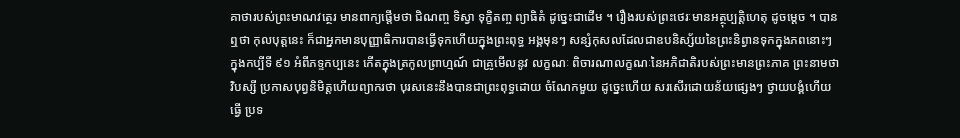គាថារបស់ព្រះមាណវត្ថេរ មានពាក្យផ្តើមថា ជិណញ្ច ទិស្វា ទុក្ខិតញ្ច ព្យាធិតំ ដូច្នេះជាដើម ។ រឿងរបស់ព្រះថេរៈមានអត្ថុប្បត្តិហេតុ ដូចម្តេច ។ បានឮថា កុលបុត្តនេះ ក៏ជាអ្នកមានបុញ្ញាធិការបានធ្វើទុកហើយក្នុងព្រះពុទ្ធ អង្គមុនៗ សន្សំកុសលដែលជាឧបនិស្ស័យនៃព្រះនិព្វានទុកក្នុងភពនោះៗ ក្នុងកប្បីទី ៩១ អំពីភទ្ទកប្បនេះ កើតក្នុងត្រកូលព្រាហ្មណ៍ ជាគ្រូមើលនូវ លក្ខណៈ ពិចារណាលក្ខណៈនៃអភិជាតិរបស់ព្រះមានព្រះភាគ ព្រះនាមថា វិបស្សី ប្រកាសបុព្វនិមិត្តហើយព្យាករថា បុរសនេះនឹងបានជាព្រះពុទ្ធដោយ ចំណែកមួយ ដូច្នេះហើយ សរសើរដោយន័យផ្សេងៗ ថ្វាយបង្គំហើយ ធ្វើ ប្រទ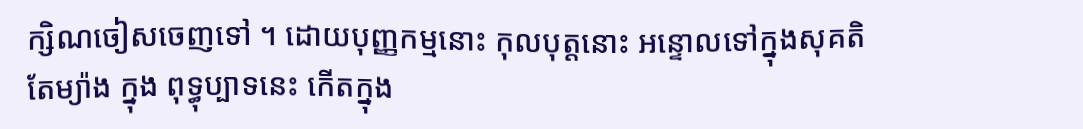ក្សិណចៀសចេញទៅ ។ ដោយបុញ្ញកម្មនោះ កុលបុត្តនោះ អន្ទោលទៅក្នុងសុគតិតែម្យ៉ាង ក្នុង ពុទ្ធុប្បាទនេះ កើតក្នុង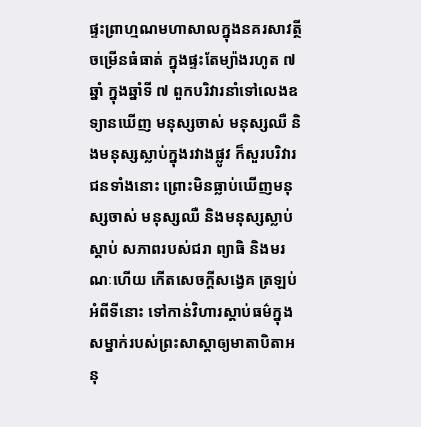ផ្ទះព្រាហ្មណមហាសាលក្នុងនគរសាវត្ថី ចម្រើនធំធាត់ ក្នុងផ្ទះតែម្យ៉ាងរហូត ៧ ឆ្នាំ ក្នុងឆ្នាំទី ៧ ពួកបរិវារនាំទៅលេងឧទ្យានឃើញ មនុស្សចាស់ មនុស្សឈឺ និងមនុស្សស្លាប់ក្នុងរវាងផ្លូវ ក៏សួរបរិវារជនទាំងនោះ ព្រោះមិនធ្លាប់ឃើញមនុស្សចាស់ មនុស្សឈឺ និងមនុស្សស្លាប់ ស្តាប់ សភាពរបស់ជរា ព្យាធិ និងមរណៈហើយ កើតសេចក្តីសង្វេគ ត្រឡប់អំពីទីនោះ ទៅកាន់វិហារស្តាប់ធម៌ក្នុងសម្នាក់របស់ព្រះសាស្តាឲ្យមាតាបិតាអនុ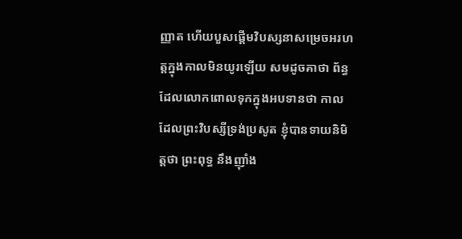ញ្ញាត ហើយបួសផ្តើមវិបស្សនាសម្រេចអរហត្តក្នុងកាលមិនយូរឡើយ សមដូចគាថា ព័ន្ធដែលលោកពោលទុកក្នុងអបទានថា កាលដែលព្រះវិបស្សីទ្រង់ប្រសូត ខ្ញុំបានទាយនិមិត្តថា ព្រះពុទ្ធ នឹងញ៉ាំង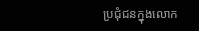ប្រជុំជនក្នុងលោក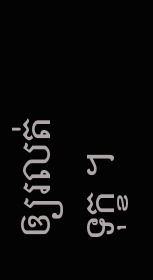ឲ្យរលត់ទុក្ខ ។